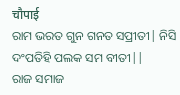चौपाई
ରାମ ଭରତ ଗୁନ ଗନତ ସପ୍ରୀତୀ| ନିସି ଦଂପତିହି ପଲକ ସମ ବୀତୀ||
ରାଜ ସମାଜ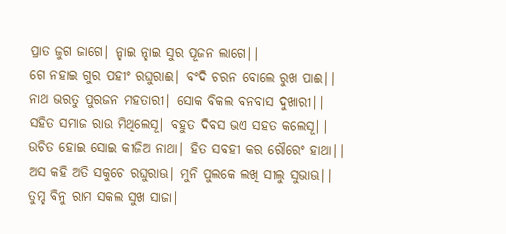ପ୍ରାତ ଜୁଗ ଜାଗେ| ନ୍ହାଇ ନ୍ହାଇ ସୁର ପୂଜନ ଲାଗେ||
ଗେ ନହାଇ ଗୁର ପହୀଂ ରଘୁରାଈ| ବଂଦି ଚରନ ବୋଲେ ରୁଖ ପାଈ||
ନାଥ ଭରତୁ ପୁରଜନ ମହତାରୀ| ସୋକ ବିକଲ ବନବାସ ଦୁଖାରୀ||
ସହିତ ସମାଜ ରାଉ ମିଥିଲେସୂ| ବହୁତ ଦିବସ ଭଏ ସହତ କଲେସୂ||
ଉଚିତ ହୋଇ ସୋଇ କୀଜିଅ ନାଥା| ହିତ ସବହୀ କର ରୌରେଂ ହାଥା||
ଅସ କହି ଅତି ସକୁଚେ ରଘୁରାଊ| ମୁନି ପୁଲକେ ଲଖି ସୀଲୁ ସୁଭାଊ||
ତୁମ୍ହ ବିନୁ ରାମ ସକଲ ସୁଖ ସାଜା|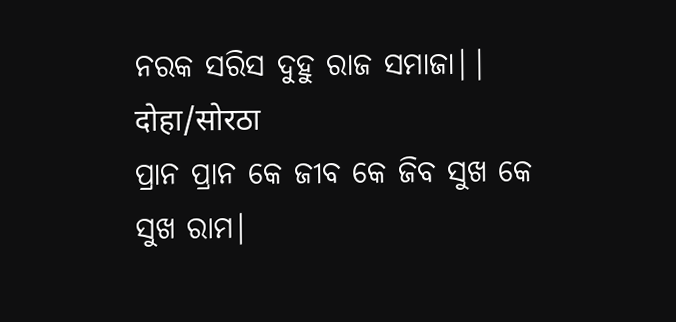ନରକ ସରିସ ଦୁହୁ ରାଜ ସମାଜା||
दोहा/सोरठा
ପ୍ରାନ ପ୍ରାନ କେ ଜୀବ କେ ଜିବ ସୁଖ କେ ସୁଖ ରାମ|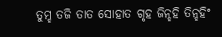ତୁମ୍ହ ତଜି ତାତ ସୋହାତ ଗୃହ ଜିନ୍ହହି ତିନ୍ହହିଂ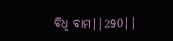ବିଧି ବାମ||290||